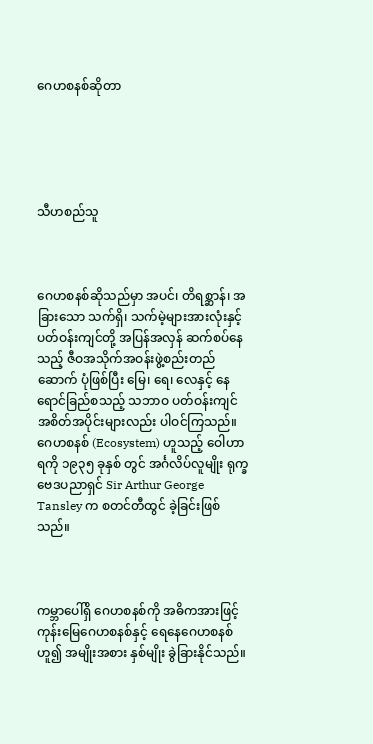ဂေဟစနစ်ဆိုတာ





သီဟစည်သူ



ဂေဟစနစ်ဆိုသည်မှာ အပင်၊ တိရစ္ဆာန်၊ အခြားသော သက်ရှိ၊ သက်မဲ့များအားလုံးနှင့် ပတ်ဝန်းကျင်တို့ အပြန်အလှန် ဆက်စပ်နေသည့် ဇီဝအသိုက်အဝန်းဖွဲ့စည်းတည်ဆောက် ပုံဖြစ်ပြီး မြေ၊ ရေ၊ လေနှင့် နေရောင်ခြည်စသည့် သဘာဝ ပတ်ဝန်းကျင် အစိတ်အပိုင်းများလည်း ပါဝင်ကြသည်။ ဂေဟစနစ် (Ecosystem) ဟူသည့် ဝေါဟာရကို ၁၉၃၅ ခုနှစ် တွင် အင်္ဂလိပ်လူမျိုး ရုက္ခဗေဒပညာရှင် Sir Arthur George Tansley က စတင်တီထွင် ခဲ့ခြင်းဖြစ်သည်။



ကမ္ဘာပေါ်ရှိ ဂေဟစနစ်ကို အဓိကအားဖြင့် ကုန်းမြေဂေဟစနစ်နှင့် ရေနေဂေဟစနစ် ဟူ၍ အမျိုးအစား နှစ်မျိုး ခွဲခြားနိုင်သည်။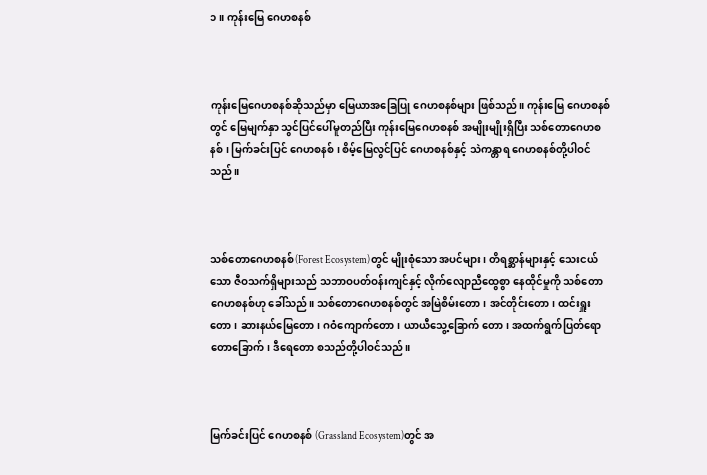၁။ ကုန်းမြေ ဂေဟစနစ်



ကုန်းမြေဂေဟစနစ်ဆိုသည်မှာ မြေယာအခြေပြု ဂေဟစနစ်များ ဖြစ်သည်။ ကုန်းမြေ ဂေဟစနစ်တွင် မြေမျက်နှာ သွင်ပြင်ပေါ်မူတည်ပြီး ကုန်းမြေဂေဟစနစ် အမျိုးမျိုးရှိပြီး သစ်တောဂေဟစနစ်၊ မြက်ခင်းပြင် ဂေဟစနစ်၊ စိမ့်မြေလွင်ပြင် ဂေဟစနစ်နှင့် သဲကန္တာရ ဂေဟစနစ်တို့ပါဝင်သည်။



သစ်တောဂေဟစနစ်(Forest Ecosystem)တွင် မျိုးစုံသော အပင်များ၊ တိရစ္ဆာန်များနှင့် သေးငယ်သော ဇီဝသက်ရှိများသည် သဘာဝပတ်ဝန်းကျင်နှင့် လိုက်လျောညီထွေစွာ နေထိုင်မှုကို သစ်တောဂေဟစနစ်ဟု ခေါ်သည်။ သစ်တောဂေဟစနစ်တွင် အမြဲစိမ်းတော၊ အင်တိုင်းတော၊ ထင်းရှူးတော၊ ဆားနယ်မြေတော၊ ဂဝံကျောက်တော၊ ယာယီသွေ့ခြောက် တော၊ အထက်ရွက်ပြတ်ရော တောခြောက်၊ ဒီရေတော စသည်တို့ပါဝင်သည်။



မြက်ခင်းပြင် ဂေဟစနစ် (Grassland Ecosystem)တွင် အ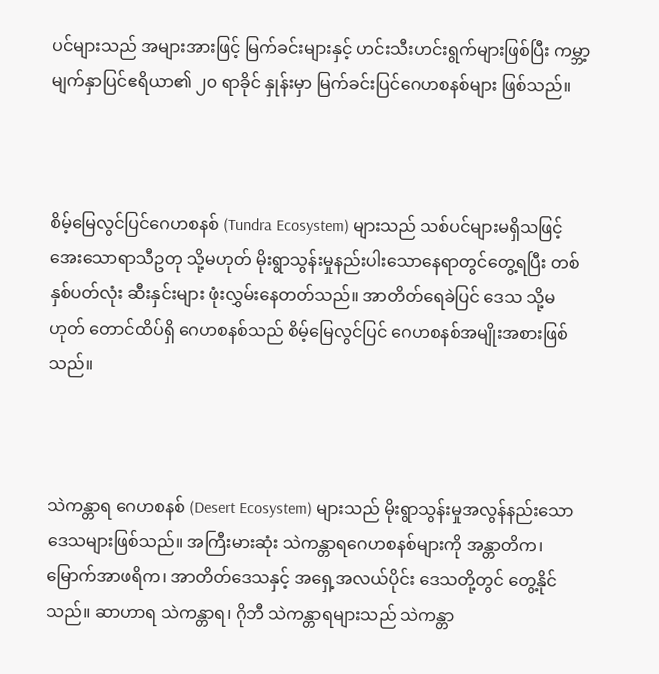ပင်များသည် အများအားဖြင့် မြက်ခင်းများနှင့် ဟင်းသီးဟင်းရွက်များဖြစ်ပြီး ကမ္ဘာ့မျက်နှာပြင်ဧရိယာ၏ ၂၀ ရာခိုင် နှုန်းမှာ မြက်ခင်းပြင်ဂေဟစနစ်များ ဖြစ်သည်။



စိမ့်မြေလွင်ပြင်ဂေဟစနစ် (Tundra Ecosystem) များသည် သစ်ပင်များမရှိသဖြင့် အေးသောရာသီဥတု သို့မဟုတ် မိုးရွာသွန်းမှုနည်းပါးသောနေရာတွင်တွေ့ရပြီး တစ်နှစ်ပတ်လုံး ဆီးနှင်းများ ဖုံးလွှမ်းနေတတ်သည်။ အာတိတ်ရေခဲပြင် ဒေသ သို့မဟုတ် တောင်ထိပ်ရှိ ဂေဟစနစ်သည် စိမ့်မြေလွင်ပြင် ဂေဟစနစ်အမျိုးအစားဖြစ်သည်။



သဲကန္တာရ ဂေဟစနစ် (Desert Ecosystem) များသည် မိုးရွာသွန်းမှုအလွန်နည်းသော ဒေသများဖြစ်သည်။ အကြီးမားဆုံး သဲကန္တာရဂေဟစနစ်များကို အန္တာတိက၊ မြောက်အာဖရိက၊ အာတိတ်ဒေသနှင့် အရှေ့အလယ်ပိုင်း ဒေသတို့တွင် တွေ့နိုင်သည်။ ဆာဟာရ သဲကန္တာရ၊ ဂိုဘီ သဲကန္တာရများသည် သဲကန္တာ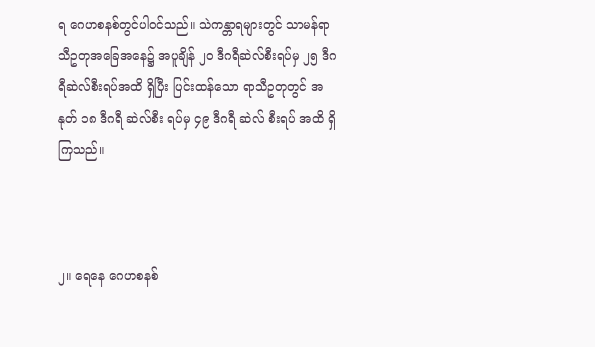ရ ဂေဟစနစ်တွင်ပါဝင်သည်။ သဲကန္တာရများတွင် သာမန်ရာသီဥတုအခြေအနေ၌ အပူချိန် ၂၀ ဒီဂရီဆဲလ်စီးရပ်မှ ၂၅ ဒီဂရီဆဲလ်စီးရပ်အထိ ရှိပြီး ပြင်းထန်သော ရာသီဥတုတွင် အနုတ် ၁၈ ဒီဂရီ ဆဲလ်စီး ရပ်မှ ၄၉ ဒီဂရီ ဆဲလ် စီးရပ် အထိ ရှိကြသည်။



၂။ ရေနေ ဂေဟစနစ်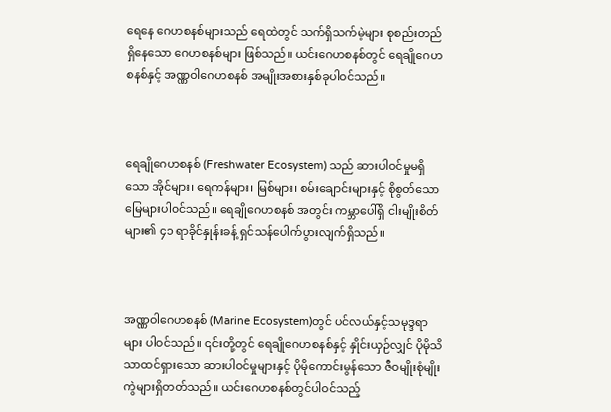ရေနေ ဂေဟစနစ်များသည် ရေထဲတွင် သက်ရှိသက်မဲ့များ စုစည်းတည်ရှိနေသော ဂေဟစနစ်များ ဖြစ်သည်။ ယင်းဂေဟစနစ်တွင် ရေချိုဂေဟစနစ်နှင့် အဏ္ဏဝါဂေဟစနစ် အမျိုးအစားနှစ်ခုပါဝင်သည်။



ရေချိုဂေဟစနစ် (Freshwater Ecosystem) သည် ဆားပါဝင်မှုမရှိသော အိုင်များ၊ ရေကန်များ၊ မြစ်များ၊ စမ်းချောင်းများနှင့် စိုစွတ်သောမြေများပါ၀င်သည်။ ရေချိုဂေဟစနစ် အတွင်း ကမ္ဘာပေါ်ရှိ ငါးမျိုးစိတ်များ၏ ၄၁ ရာခိုင်နှုန်းခန့် ရှင်သန်ပေါက်ပွားလျက်ရှိသည်။



အဏ္ဏဝါဂေဟစနစ် (Marine Ecosystem)တွင် ပင်လယ်နှင့်သမုဒ္ဒရာများ ပါဝင်သည်။ ၎င်းတို့တွင် ရေချိုဂေဟစနစ်နှင့် နှိုင်းယှဉ်လျှင် ပိုမိုသိသာထင်ရှားသော ဆားပါဝင်မှုများနှင့် ပိုမိုကောင်းမွန်သော ဇီဝမျိုးစုံမျိုးကွဲများရှိတတ်သည်။ ယင်းဂေဟစနစ်တွင်ပါဝင်သည့်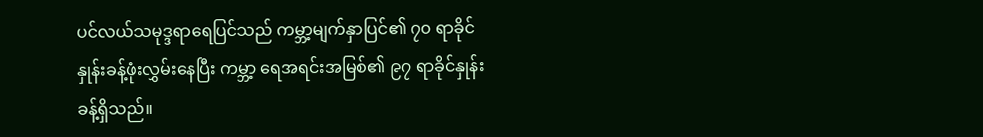ပင်လယ်သမုဒ္ဒရာရေပြင်သည် ကမ္ဘာ့မျက်နှာပြင်၏ ၇၀ ရာခိုင်နှုန်းခန့်ဖုံးလွှမ်းနေပြီး ကမ္ဘာ့ ရေအရင်းအမြစ်၏ ၉၇ ရာခိုင်နှုန်းခန့်ရှိသည်။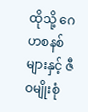ထိုသို့ ဂေဟစနစ်များနှင့် ဇီဝမျိုးစုံ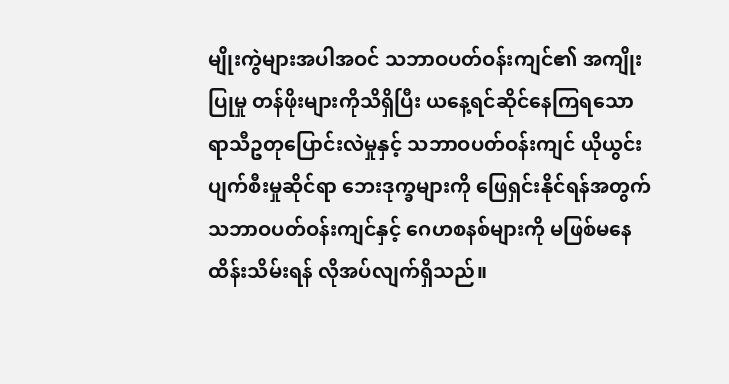မျိုးကွဲများအပါအဝင် သဘာဝပတ်ဝန်းကျင်၏ အကျိုးပြုမှု တန်ဖိုးများကိုသိရှိပြီး ယနေ့ရင်ဆိုင်နေကြရသော ရာသီဥတုပြောင်းလဲမှုနှင့် သဘာဝပတ်ဝန်းကျင် ယိုယွင်းပျက်စီးမှုဆိုင်ရာ ဘေးဒုက္ခများကို‌ ဖြေရှင်းနိုင်ရန်အတွက် သဘာဝပတ်ဝန်းကျင်နှင့် ဂေဟစနစ်များကို မဖြစ်မနေထိန်းသိမ်းရန် လိုအပ်လျက်ရှိသည်။